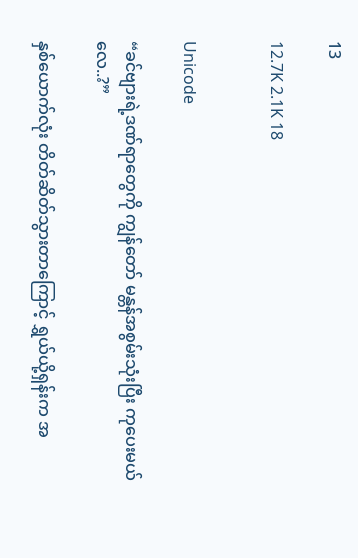13

12.7K 2.1K 18


Unicode

“ခင်ဗျားရဲ့ဒဏ်ရာတွေကို ကျွန်တော် မန္တန်အစွမ်းသုံးပြီး ကုပေးမယ်လေ..?”

နှစ်ယောက်လုံး တိတ်ဆိတ်သွားတာကြောင့် ရွှယ်ယို့ရှန်းက အ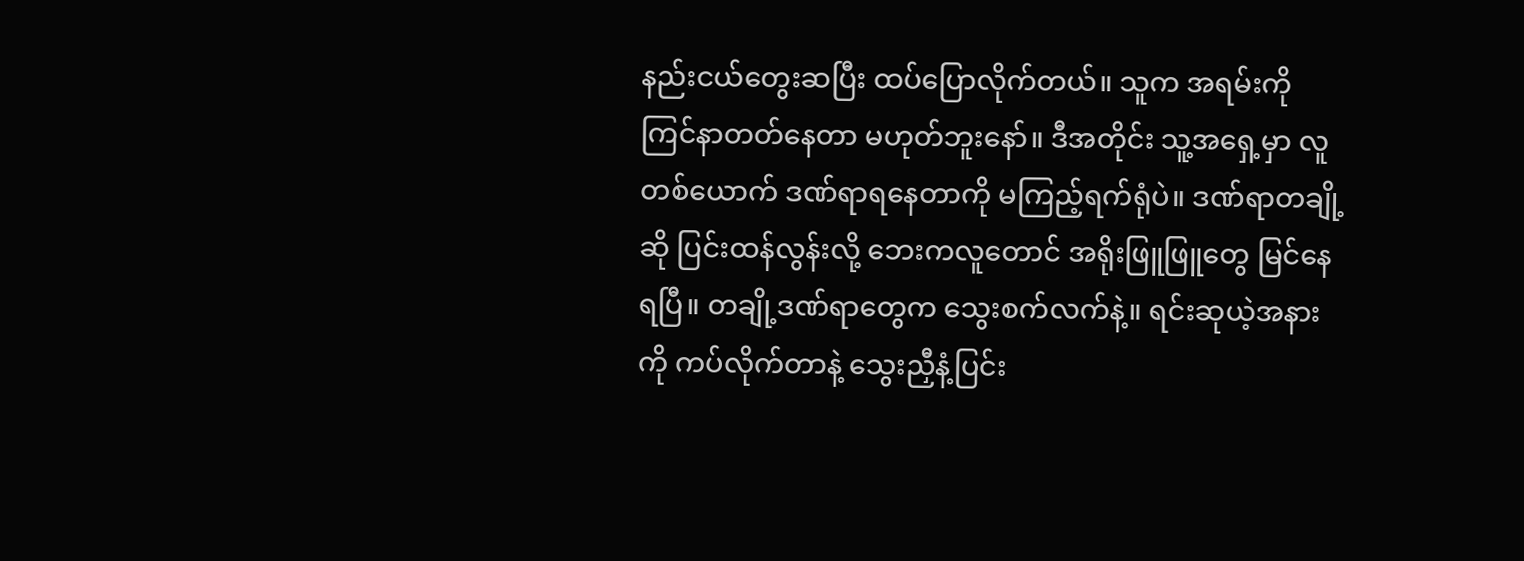နည်းငယ်တွေးဆပြီး ထပ်ပြောလိုက်တယ်။ သူက အရမ်းကို ကြင်နာတတ်နေတာ မဟုတ်ဘူးနော်။ ဒီအတိုင်း သူ့အရှေ့မှာ လူတစ်ယောက် ဒဏ်ရာရနေတာကို မကြည့်ရက်ရုံပဲ။ ဒဏ်ရာတချို့ဆို ပြင်းထန်လွန်းလို့ ဘေးကလူတောင် အရိုးဖြူဖြူတွေ မြင်နေရပြီ။ တချို့ဒဏ်ရာတွေက သွေးစက်လက်နဲ့။ ရင်းဆုယဲ့အနားကို ကပ်လိုက်တာနဲ့ သွေးညှီနံ့ပြင်း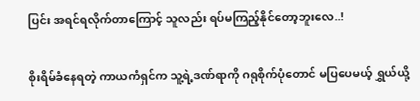ပြင်း အရင်ရလိုက်တာကြောင့် သူလည်း ရပ်မကြည့်နိုင်တော့ဘူးလေ..!

စိုးရိမ်ခံနေရတဲ့ ကာယကံရှင်က သူ့ရဲ့ဒဏ်ရာကို ဂရုစိုက်ပုံတောင် မပြပေမယ့် ရွှယ်ယို့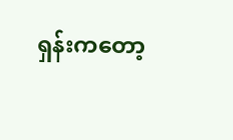ရှန်းကတော့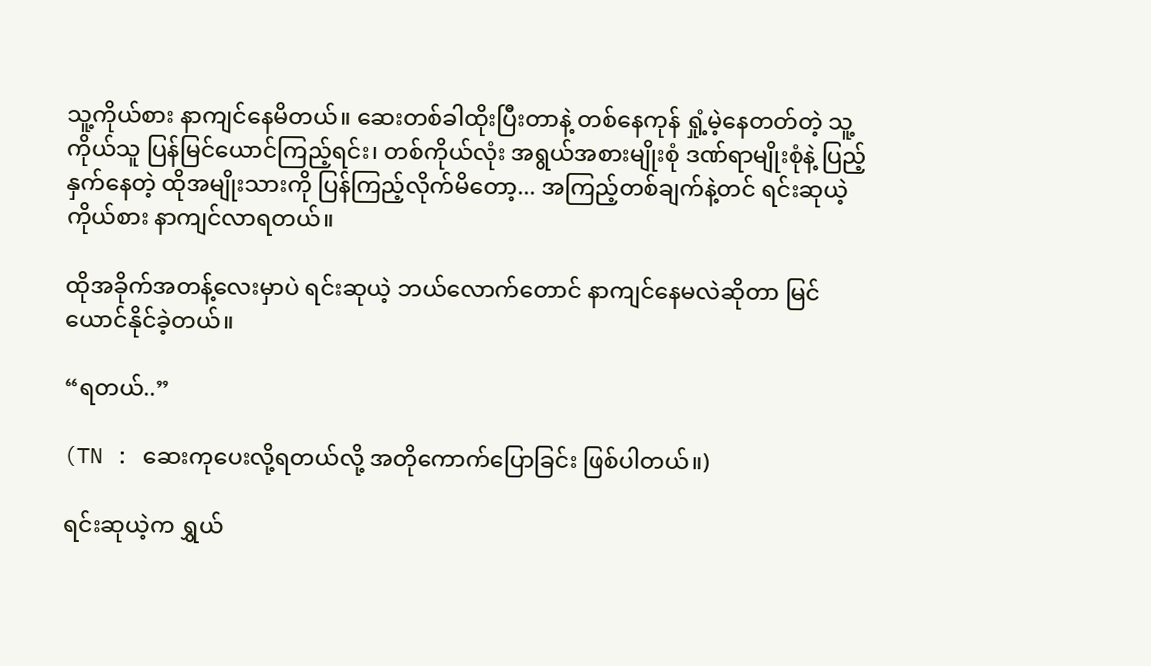သူ့ကိုယ်စား နာကျင်နေမိတယ်။ ဆေးတစ်ခါထိုးပြီးတာနဲ့ တစ်နေကုန် ရှုံ့မဲ့နေတတ်တဲ့ သူ့ကိုယ်သူ ပြန်မြင်ယောင်ကြည့်ရင်း၊ တစ်ကိုယ်လုံး အရွယ်အစားမျိုးစုံ ဒဏ်ရာမျိုးစုံနဲ့ ပြည့်နှက်နေတဲ့ ထိုအမျိုးသားကို ပြန်ကြည့်လိုက်မိတော့... အကြည့်တစ်ချက်နဲ့တင် ရင်းဆုယဲ့ကိုယ်စား နာကျင်လာရတယ်။

ထိုအခိုက်အတန့်လေးမှာပဲ ရင်းဆုယဲ့ ဘယ်လောက်တောင် နာကျင်နေမလဲဆိုတာ မြင်ယောင်နိုင်ခဲ့တယ်။

“ရတယ်..”

(TN : ဆေးကုပေးလို့ရတယ်လို့ အတိုကောက်ပြောခြင်း ဖြစ်ပါတယ်။)

ရင်းဆုယဲ့က ရွှယ်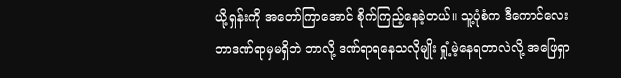ယို့ရှန်းကို အတော်ကြာအောင် စိုက်ကြည့်နေခဲ့တယ်။ သူ့ပုံစံက ဒီကောင်လေး ဘာဒဏ်ရာမှမရှိဘဲ ဘာလို့ ဒဏ်ရာရနေသလိုမျိုး ရှုံ့မဲ့နေရတာလဲလို့ အဖြေရှာ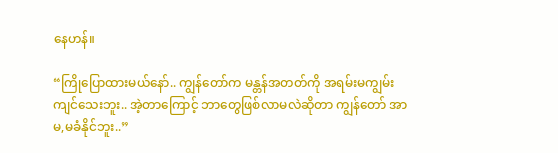နေဟန်။

“ကြိုပြောထားမယ်နော်.. ကျွန်တော်က မန္တန်အတတ်ကို အရမ်းမကျွမ်းကျင်သေးဘူး.. အဲ့တာကြောင့် ဘာတွေဖြစ်လာမလဲဆိုတာ ကျွန်တော် အာမ,မခံနိုင်ဘူး..”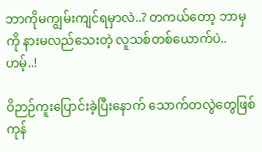ဘာကိုမကျွမ်းကျင်ရမှာလဲ..? တကယ်တော့ ဘာမှကို နားမလည်သေးတဲ့ လူသစ်တစ်ယောက်ပဲ.. ဟမ့်..!

ဝိဉာဉ်ကူးပြောင်းခဲ့ပြီးနောက် သောက်တလွဲတွေဖြစ်ကုန်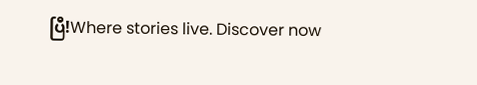ပြီ!Where stories live. Discover now